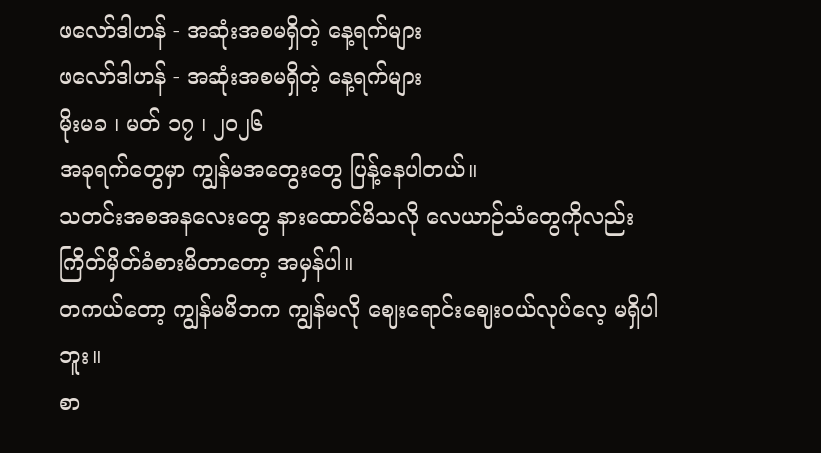ဖလော်ဒါဟန် - အဆုံးအစမရှိတဲ့ နေ့ရက်များ
ဖလော်ဒါဟန် - အဆုံးအစမရှိတဲ့ နေ့ရက်များ
မိုးမခ ၊ မတ် ၁၇ ၊ ၂၀၂၆
အခုရက်တွေမှာ ကျွန်မအတွေးတွေ ပြန့်နေပါတယ်။
သတင်းအစအနလေးတွေ နားထောင်မိသလို လေယာဉ်သံတွေကိုလည်း ကြိတ်မှိတ်ခံစားမိတာတော့ အမှန်ပါ။
တကယ်တော့ ကျွန်မမိဘက ကျွန်မလို ဈေးရောင်းဈေးဝယ်လုပ်လေ့ မရှိပါဘူး။
စာ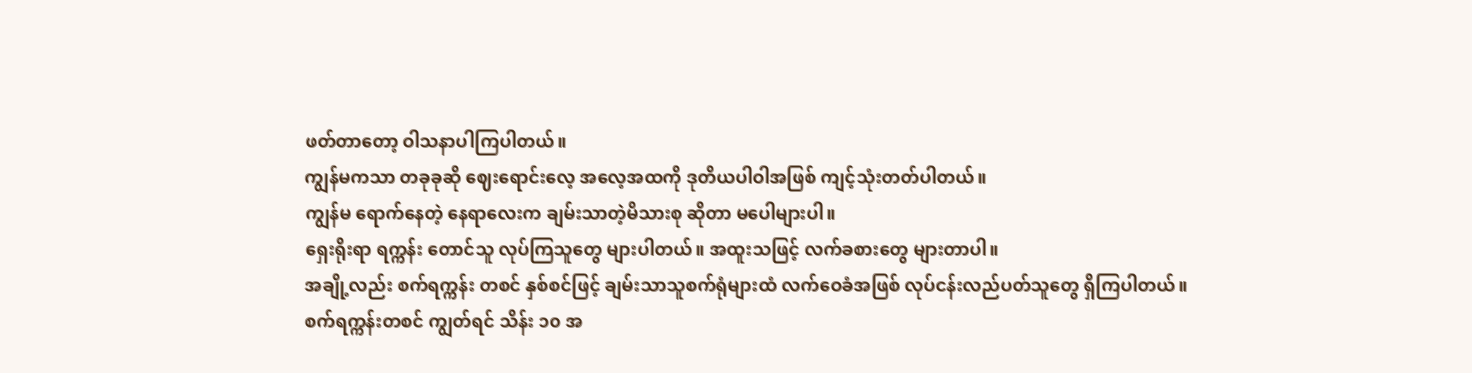ဖတ်တာတော့ ဝါသနာပါကြပါတယ်။
ကျွန်မကသာ တခုခုဆို ဈေးရောင်းလေ့ အလေ့အထကို ဒုတိယပါဝါအဖြစ် ကျင့်သုံးတတ်ပါတယ်။
ကျွန်မ ရောက်နေတဲ့ နေရာလေးက ချမ်းသာတဲ့မိသားစု ဆိုတာ မပေါများပါ။
ရှေးရိုးရာ ရက္ကန်း တောင်သူ လုပ်ကြသူတွေ များပါတယ်။ အထူးသဖြင့် လက်ခစားတွေ များတာပါ။
အချို့လည်း စက်ရက္ကန်း တစင် နှစ်စင်ဖြင့် ချမ်းသာသူစက်ရုံများထံ လက်ဝေခံအဖြစ် လုပ်ငန်းလည်ပတ်သူတွေ ရှိကြပါတယ်။
စက်ရက္ကန်းတစင် ကျွတ်ရင် သိန်း ၁၀ အ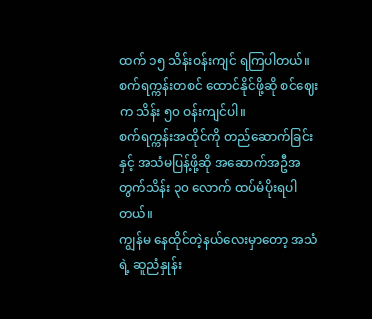ထက် ၁၅ သိန်းဝန်းကျင် ရကြပါတယ်။
စက်ရက္ကန်းတစင် ထောင်နိုင်ဖို့ဆို စင်ဈေးက သိန်း ၅၀ ဝန်းကျင်ပါ။
စက်ရက္ကန်းအထိုင်ကို တည်ဆောက်ခြင်းနှင့် အသံမပြန့်ဖို့ဆို အဆောက်အဦအတွက်သိန်း ၃၀ လောက် ထပ်မံပိုးရပါတယ်။
ကျွန်မ နေထိုင်တဲ့နယ်လေးမှာတော့ အသံရဲ့ ဆူညံနှုန်း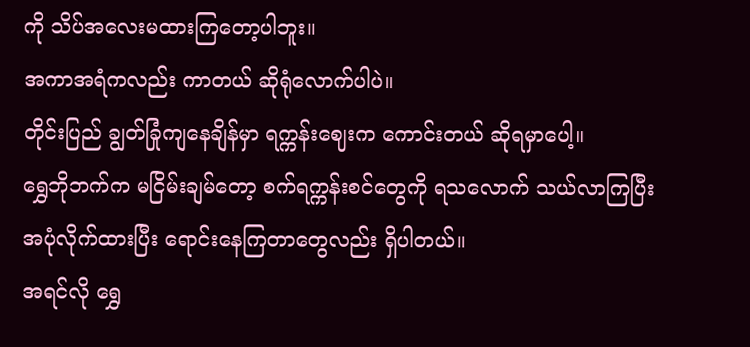ကို သိပ်အလေးမထားကြတော့ပါဘူး။
အကာအရံကလည်း ကာတယ် ဆိုရုံလောက်ပါပဲ။
တိုင်းပြည် ချွတ်ခြုံကျနေချိန်မှာ ရက္ကန်းဈေးက ကောင်းတယ် ဆိုရမှာပေါ့။
ရွှေဘိုဘက်က မငြိမ်းချမ်တော့ စက်ရက္ကန်းစင်တွေကို ရသလောက် သယ်လာကြပြီး အပုံလိုက်ထားပြီး ရောင်းနေကြတာတွေလည်း ရှိပါတယ်။
အရင်လို ရွှေ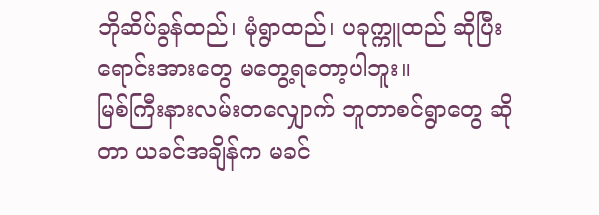ဘိုဆိပ်ခွန်ထည်၊ မုံရွာထည်၊ ပခုက္ကူထည် ဆိုပြီး ရောင်းအားတွေ မတွေ့ရတော့ပါဘူး။
မြစ်ကြီးနားလမ်းတလျှောက် ဘူတာစင်ရွာတွေ ဆိုတာ ယခင်အချိန်က မခင်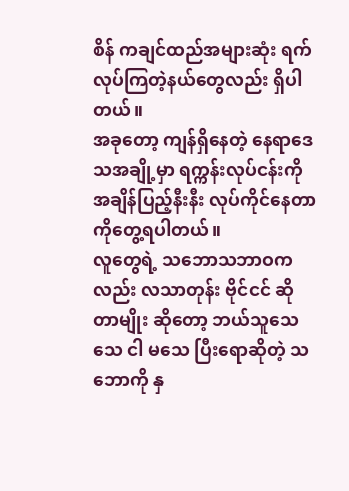စိန် ကချင်ထည်အများဆုံး ရက်လုပ်ကြတဲ့နယ်တွေလည်း ရှိပါတယ်။
အခုတော့ ကျန်ရှိနေတဲ့ နေရာဒေသအချို့မှာ ရက္ကန်းလုပ်ငန်းကို အချိန်ပြည့်နီးနီး လုပ်ကိုင်နေတာကိုတွေ့ရပါတယ်။
လူတွေရဲ့ သဘောသဘာဝကလည်း လသာတုန်း ဗိုင်ငင် ဆိုတာမျိုး ဆိုတော့ ဘယ်သူသေသေ ငါ မသေ ပြီးရောဆိုတဲ့ သဘောကို နှ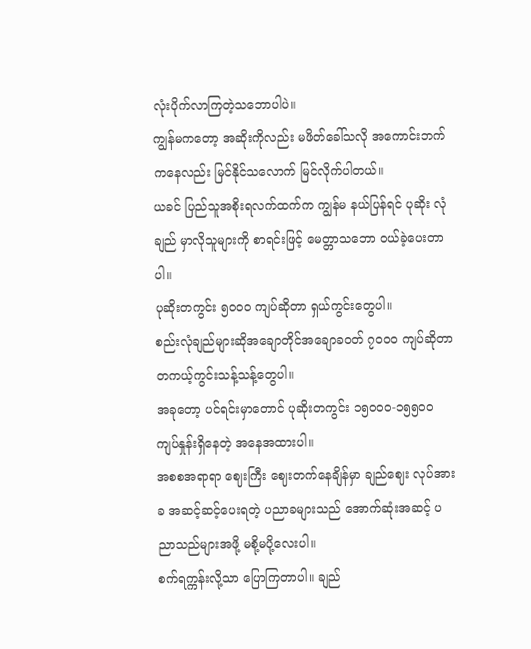လုံးပိုက်လာကြတဲ့သဘောပါပဲ။
ကျွန်မကတော့ အဆိုးကိုလည်း မဖိတ်ခေါ်သလို အကောင်းဘက်ကနေလည်း မြင်နိုင်သလောက် မြင်လိုက်ပါတယ်။
ယခင် ပြည်သူအစိုးရလက်ထက်က ကျွန်မ နယ်ပြန်ရင် ပုဆိုး လုံချည် မှာလိုသူများကို စာရင်းဖြင့် မေတ္တာသဘော ဝယ်ခဲ့ပေးတာပါ။
ပုဆိုးတကွင်း ၅၀၀၀ ကျပ်ဆိုတာ ရှယ်ကွင်းတွေပါ။
စည်းလုံချည်များဆိုအချောတိုင်အချောခဝတ် ၇၀၀၀ ကျပ်ဆိုတာ တကယ့်ကွင်းသန့်သန့်တွေပါ။
အခုတော့ ပင်ရင်းမှာတောင် ပုဆိုးတကွင်း ၁၅၀၀၀-၁၅၅၀၀ ကျပ်နှုန်းရှိနေတဲ့ အနေအထားပါ။
အစစအရာရာ ဈေးကြီး ဈေးတက်နေချိန်မှာ ချည်ဈေး လုပ်အားခ အဆင့်ဆင့်ပေးရတဲ့ ပညာခများသည် အောက်ဆုံးအဆင့် ပညာသည်များအဖို့ မစို့မပို့လေးပါ။
စက်ရက္ကန်းလို့သာ ပြောကြတာပါ။ ချည်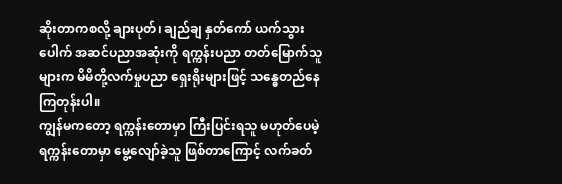ဆိုးတာကစလို့ ချားပုတ်၊ ချည်ချ နှတ်ကော် ယက်သွားပေါက် အဆင်ပညာအဆုံးကို ရက္ကန်းပညာ တတ်မြောက်သူများက မိမိတို့လက်မှုပညာ ရှေးရိုးများဖြင့် သန္ဓေတည်နေကြတုန်းပါ။
ကျွန်မကတော့ ရက္ကန်းတောမှာ ကြီးပြင်းရသူ မဟုတ်ပေမဲ့ ရက္ကန်းတောမှာ မွေ့လျော်ခဲ့သူ ဖြစ်တာကြောင့် လက်ခတ်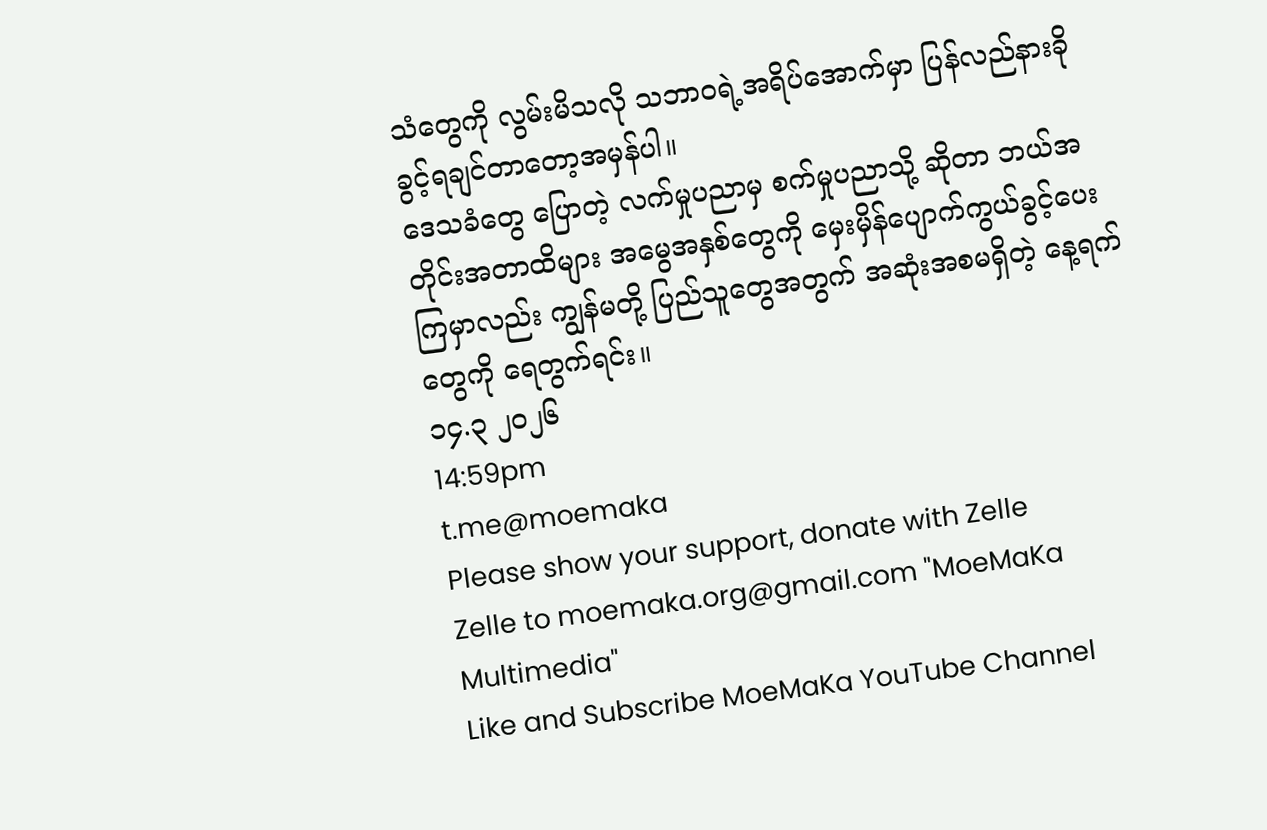သံတွေကို လွမ်းမိသလို သဘာဝရဲ့အရိပ်အောက်မှာ ပြန်လည်နားခိုခွင့်ရချင်တာတော့အမှန်ပါ။
ဒေသခံတွေ ပြောတဲ့ လက်မှုပညာမှ စက်မှုပညာသို့ ဆိုတာ ဘယ်အတိုင်းအတာထိများ အမွေအနှစ်တွေကို မှေးမှိန်ပျောက်ကွယ်ခွင့်ပေးကြမှာလည်း ကျွန်မတို့ ပြည်သူတွေအတွက် အဆုံးအစမရှိတဲ့ နေ့ရက်တွေကို ရေတွက်ရင်း။
၁၄.၃ ၂၀၂၆
14:59pm
t.me@moemaka
Please show your support, donate with Zelle
Zelle to moemaka.org@gmail.com "MoeMaKa Multimedia"
Like and Subscribe MoeMaKa YouTube Channel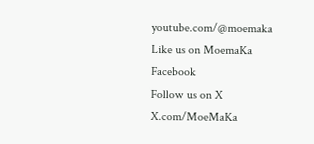youtube.com/@moemaka
Like us on MoemaKa Facebook
Follow us on X
X.com/MoeMaKa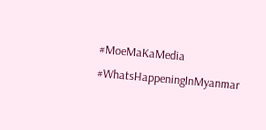#MoeMaKaMedia
#WhatsHappeningInMyanmar